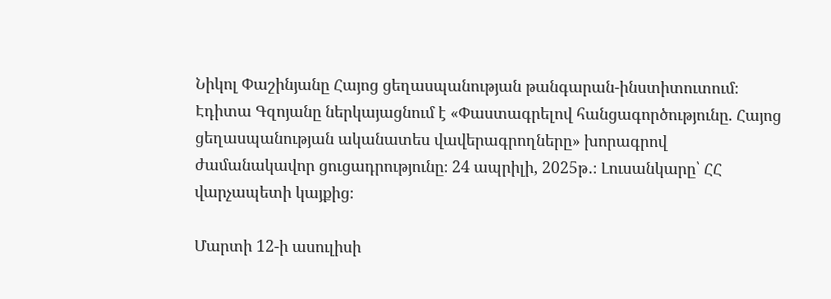Նիկոլ Փաշինյանը Հայոց ցեղասպանության թանգարան-ինստիտուտում։ Էդիտա Գզոյանը ներկայացնում է «Փաստագրելով հանցագործությունը. Հայոց ցեղասպանության ականատես վավերագրողները» խորագրով ժամանակավոր ցուցադրությունը։ 24 ապրիլի, 2025թ․։ Լուսանկարը՝ ՀՀ վարչապետի կայքից։

Մարտի 12-ի ասուլիսի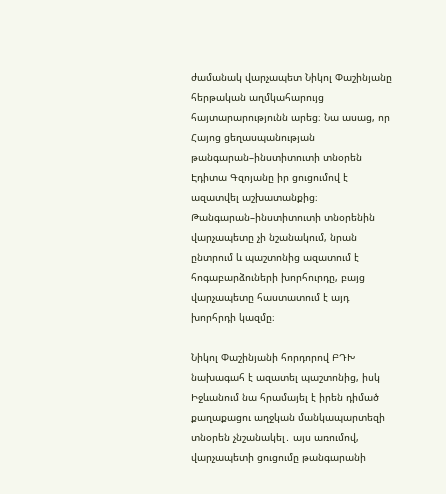ժամանակ վարչապետ Նիկոլ Փաշինյանը հերթական աղմկահարույց հայտարարությունն արեց։ Նա ասաց, որ Հայոց ցեղասպանության թանգարան–ինստիտուտի տնօրեն Էդիտա Գզոյանը իր ցուցումով է ազատվել աշխատանքից։ Թանգարան–ինստիտուտի տնօրենին վարչապետը չի նշանակում, նրան ընտրում և պաշտոնից ազատում է հոգաբարձուների խորհուրդը, բայց վարչապետը հաստատում է այդ խորհրդի կազմը։

Նիկոլ Փաշինյանի հորդորով ԲԴԽ նախագահ է ազատել պաշտոնից, իսկ Իջևանում նա հրամայել է իրեն դիմած քաղաքացու աղջկան մանկապարտեզի տնօրեն չնշանակել․ այս առումով, վարչապետի ցուցումը թանգարանի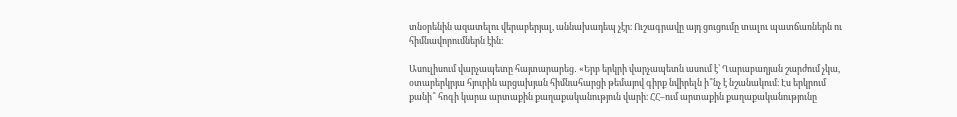տնօրենին ազատելու վերաբերյալ, աննախադեպ չէր։ Ուշագրավը այդ ցուցումը տալու պատճառներն ու հիմնավորումներն էին։

Ասուլիսում վարչապետը հայտարարեց․ «Երբ երկրի վարչապետն ասում է՝ Ղարաբաղյան շարժում չկա, օտարերկրյա հյուրին արցախյան հիմնահարցի թեմայով գիրք նվիրելն ի՞նչ է նշանակում։ Էս երկրում քանի՞ հոգի կարա արտաքին քաղաքականություն վարի։ ՀՀ–ում արտաքին քաղաքականությունը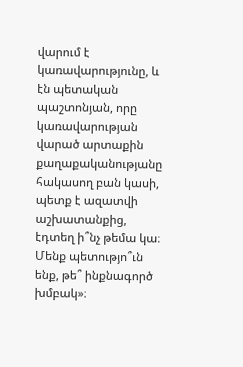վարում է կառավարությունը, և էն պետական պաշտոնյան, որը կառավարության վարած արտաքին քաղաքականությանը հակասող բան կասի, պետք է ազատվի աշխատանքից, էդտեղ ի՞նչ թեմա կա։ Մենք պետությո՞ւն ենք, թե՞ ինքնագործ խմբակ»։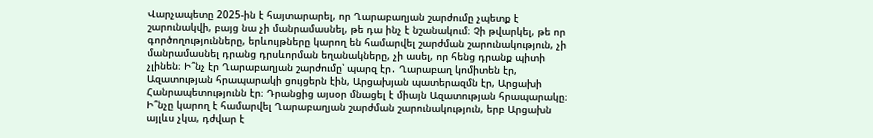Վարչապետը 2025-ին է հայտարարել, որ Ղարաբաղյան շարժումը չպետք է շարունակվի, բայց նա չի մանրամասնել, թե դա ինչ է նշանակում։ Չի թվարկել, թե որ գործողությունները, երևույթները կարող են համարվել շարժման շարունակություն, չի մանրամասնել դրանց դրսևորման եղանակները, չի ասել, որ հենց դրանք պիտի չլինեն։ Ի՞նչ էր Ղարաբաղյան շարժումը՝ պարզ էր․ Ղարաբաղ կոմիտեն էր, Ազատության հրապարակի ցույցերն էին, Արցախյան պատերազմն էր, Արցախի Հանրապետությունն էր։ Դրանցից այսօր մնացել է միայն Ազատության հրապարակը։ Ի՞նչը կարող է համարվել Ղարաբաղյան շարժման շարունակություն, երբ Արցախն այլևս չկա, դժվար է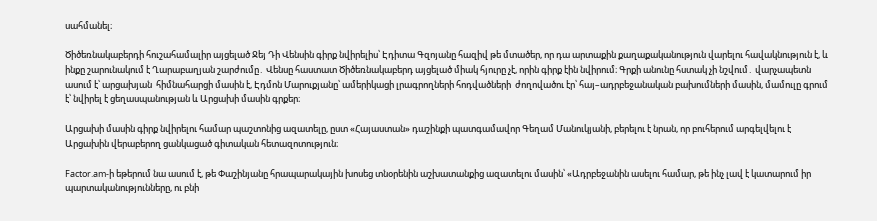սահմանել։

Ծիծեռնակաբերդի հուշահամալիր այցելած Ջեյ Դի Վենսին գիրք նվիրելիս՝ Էդիտա Գզոյանը հազիվ թե մտածեր, որ դա արտաքին քաղաքականություն վարելու հավակնություն է, և ինքը շարունակում է Ղարաբաղյան շարժումը․ Վենսը հաստատ Ծիծեռնակաբերդ այցելած միակ հյուրը չէ, որին գիրք էին նվիրում։ Գրքի անունը հստակ չի նշվում․ վարչապետն ասում է՝ արցախյան  հիմնահարցի մասին է, Էդմոն Մարուքյանը՝ ամերիկացի լրագրողների հոդվածների  ժողովածու էր՝ հայ–ադրբեջանական բախումների մասին, մամուլը գրում է՝ նվիրել է ցեղասպանության և Արցախի մասին գրքեր։

Արցախի մասին գիրք նվիրելու համար պաշտոնից ազատելը, ըստ «Հայաստան» դաշինքի պատգամավոր Գեղամ Մանուկյանի, բերելու է նրան, որ բուհերում արգելվելու է Արցախին վերաբերող ցանկացած գիտական հետազոտություն։

Factor.am-ի եթերում նա ասում է, թե Փաշինյանը հրապարակային խոսեց տնօրենին աշխատանքից ազատելու մասին՝ «Ադրբեջանին ասելու համար, թե ինչ լավ է կատարում իր պարտականությունները, ու բնի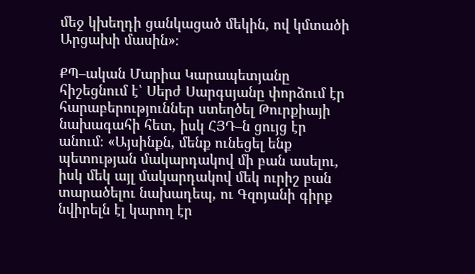մեջ կխեղդի ցանկացած մեկին, ով կմտածի Արցախի մասին»։

ՔՊ–ական Մարիա Կարապետյանը հիշեցնում է՝ Սերժ Սարգսյանը փորձում էր հարաբերություններ ստեղծել Թուրքիայի նախագահի հետ, իսկ ՀՅԴ–ն ցույց էր անում։ «Այսինքն, մենք ունեցել ենք պետության մակարդակով մի բան ասելու, իսկ մեկ այլ մակարդակով մեկ ուրիշ բան տարածելու նախադեպ, ու Գզոյանի գիրք նվիրելն էլ կարող էր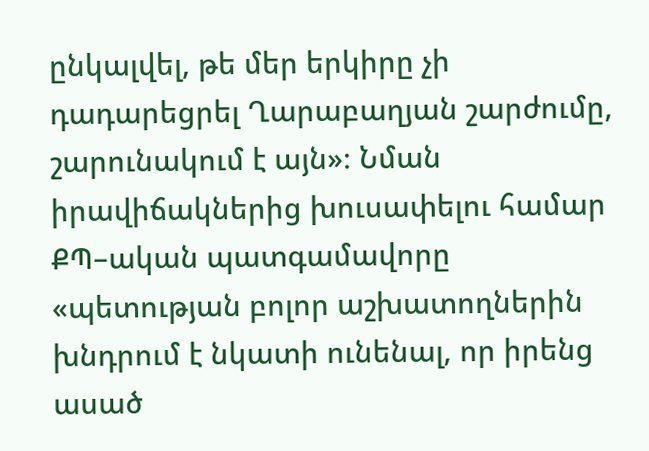ընկալվել, թե մեր երկիրը չի դադարեցրել Ղարաբաղյան շարժումը, շարունակում է այն»։ Նման իրավիճակներից խուսափելու համար ՔՊ–ական պատգամավորը «պետության բոլոր աշխատողներին  խնդրում է նկատի ունենալ, որ իրենց ասած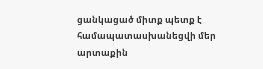ցանկացած միտք պետք է համապատասխանեցվի մեր արտաքին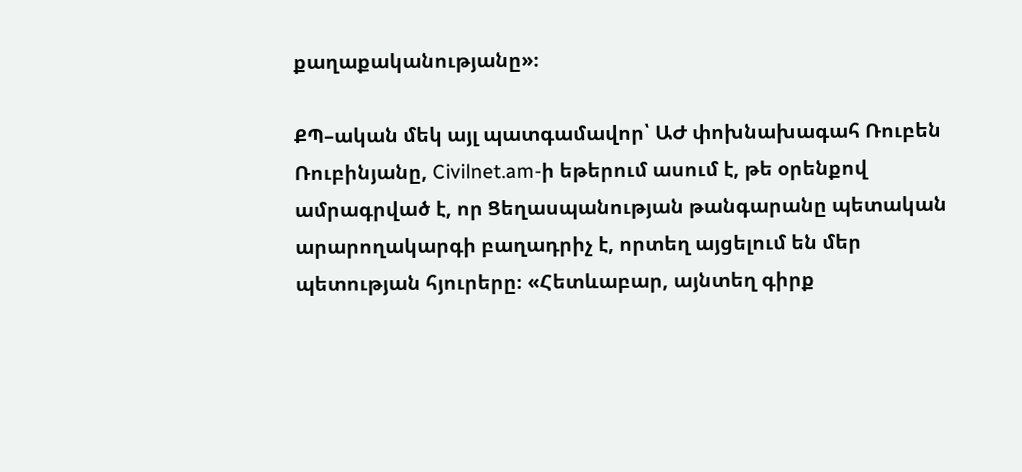քաղաքականությանը»։

ՔՊ–ական մեկ այլ պատգամավոր՝ ԱԺ փոխնախագահ Ռուբեն Ռուբինյանը, Civilnet.am-ի եթերում ասում է, թե օրենքով ամրագրված է, որ Ցեղասպանության թանգարանը պետական արարողակարգի բաղադրիչ է, որտեղ այցելում են մեր պետության հյուրերը։ «Հետևաբար, այնտեղ գիրք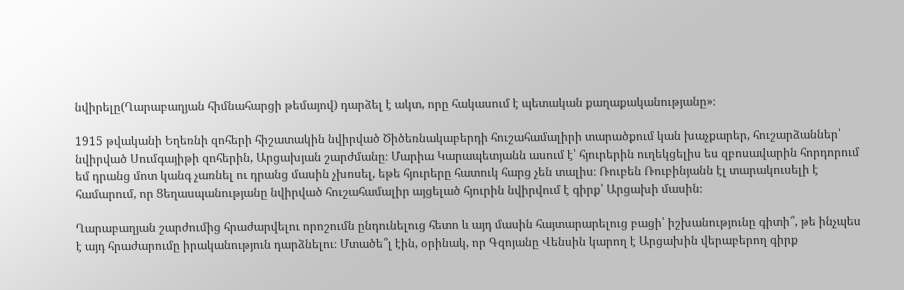նվիրելը(Ղարաբաղյան հիմնահարցի թեմայով) դարձել է ակտ, որը հակասում է պետական քաղաքականությանը»։

1915 թվականի Եղեռնի զոհերի հիշատակին նվիրված Ծիծեռնակաբերդի հուշահամալիրի տարածքում կան խաչքարեր, հուշարձաններ՝ նվիրված Սումգայիթի զոհերին, Արցախյան շարժմանը։ Մարիա Կարապետյանն ասում է՝ հյուրերին ուղեկցելիս ես զբոսավարին հորդորում եմ դրանց մոտ կանգ չառնել ու դրանց մասին չխոսել, եթե հյուրերը հատուկ հարց չեն տալիս։ Ռուբեն Ռուբինյանն էլ տարակուսելի է համարում, որ Ցեղասպանությանը նվիրված հուշահամալիր այցելած հյուրին նվիրվում է գիրք՝ Արցախի մասին։

Ղարաբաղյան շարժումից հրաժարվելու որոշումն ընդունելուց հետո և այդ մասին հայտարարելուց բացի՝ իշխանությունը գիտի՞, թե ինչպես է այդ հրաժարումը իրականություն դարձնելու։ Մտածե՞լ էին, օրինակ, որ Գզոյանը Վենսին կարող է Արցախին վերաբերող գիրք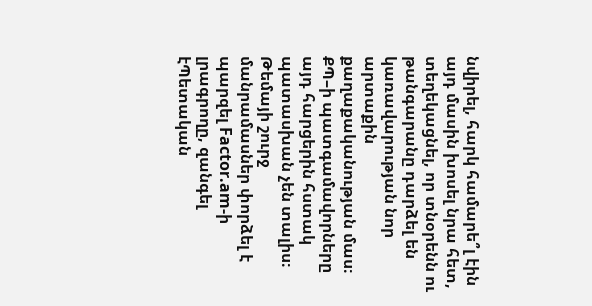նվիրել, հարկ համարե՞լ էին այդ մասին խոսել նրա հետ, տեղեկացնել, որ տնօրենն ու թանգարանը դարձել են կառավարության նոր արտաքին քաղաքականության մաս։ ՔՊ–ի պատգամավորները այդ հարցերին հստակ պատասխան չեն տալիս։ Թեմայի շուրջ մանրամասներ փորձել է պարզել Factor.am-ի լրագրողը, զանգել էՊետական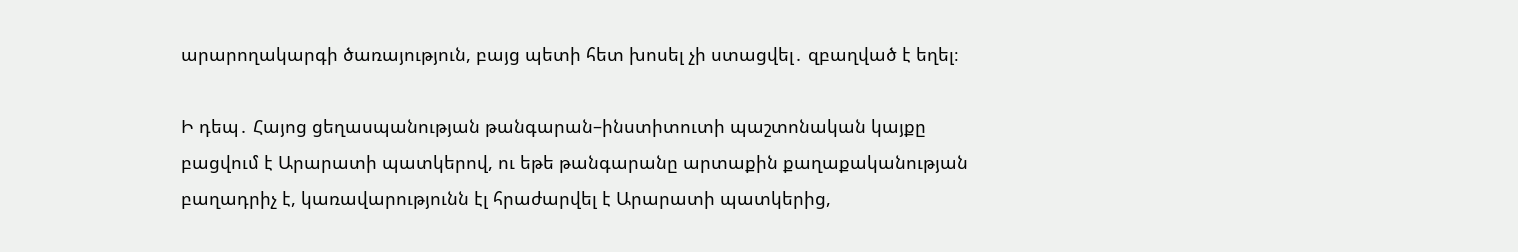արարողակարգի ծառայություն, բայց պետի հետ խոսել չի ստացվել․ զբաղված է եղել։

Ի դեպ․ Հայոց ցեղասպանության թանգարան–ինստիտուտի պաշտոնական կայքը բացվում է Արարատի պատկերով, ու եթե թանգարանը արտաքին քաղաքականության բաղադրիչ է, կառավարությունն էլ հրաժարվել է Արարատի պատկերից,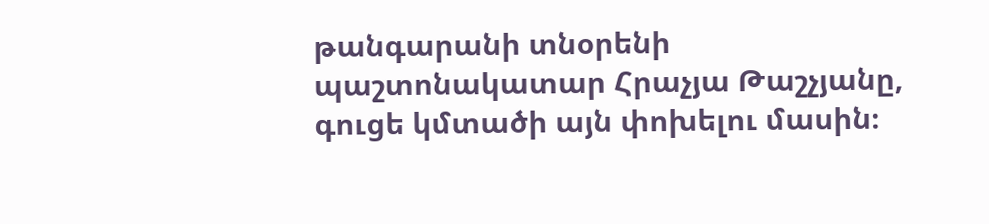թանգարանի տնօրենի պաշտոնակատար Հրաչյա Թաշչյանը, գուցե կմտածի այն փոխելու մասին։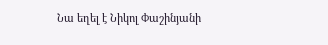Նա եղել է Նիկոլ Փաշինյանի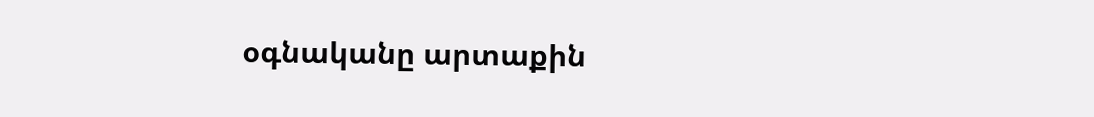օգնականը արտաքին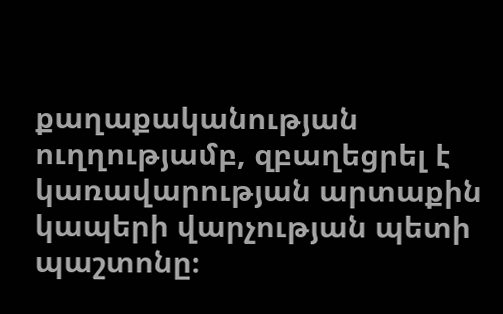քաղաքականության ուղղությամբ, զբաղեցրել է կառավարության արտաքին կապերի վարչության պետի պաշտոնը։